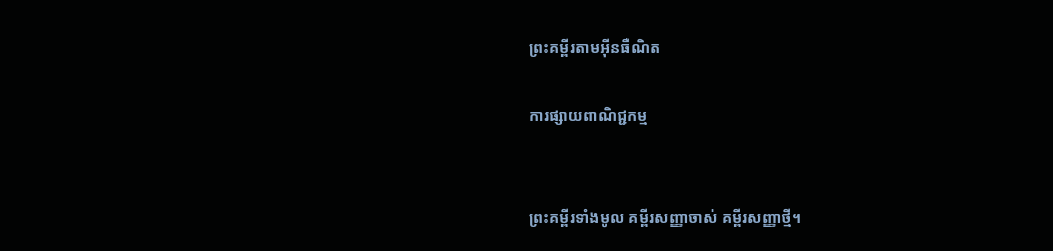ព្រះគម្ពីរតាមអ៊ីនធឺណិត

ការផ្សាយពាណិជ្ជកម្ម


ព្រះគម្ពីរទាំងមូល គម្ពីរសញ្ញាចាស់ គម្ពីរសញ្ញាថ្មី។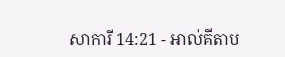សាការី 14:21 - អាល់គីតាប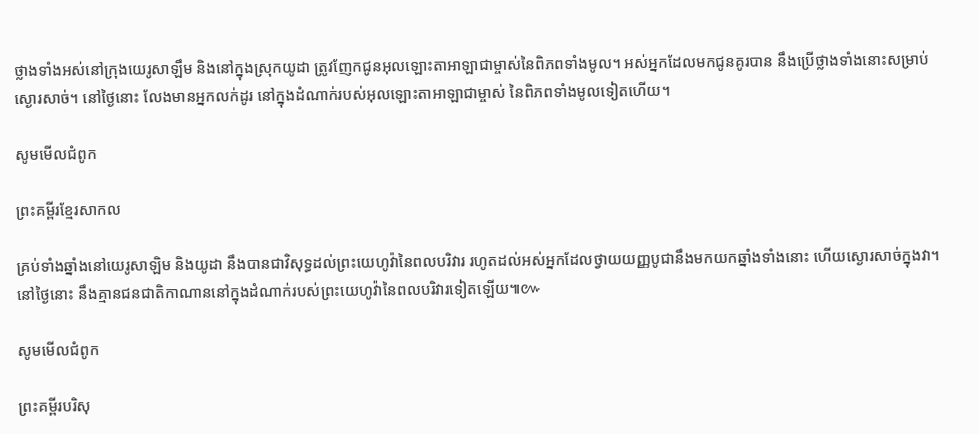ថ្លាងទាំងអស់នៅក្រុងយេរូ‌សាឡឹម និងនៅក្នុងស្រុកយូដា ត្រូវញែកជូនអុលឡោះ‌តាអាឡាជាម្ចាស់នៃពិភពទាំងមូល។ អស់អ្នកដែលមកជូនគូរបាន នឹងប្រើថ្លាងទាំងនោះសម្រាប់ស្ងោរសាច់។ នៅថ្ងៃនោះ លែងមានអ្នកលក់ដូរ នៅក្នុងដំណាក់របស់អុលឡោះ‌តាអាឡាជាម្ចាស់ នៃពិភពទាំងមូលទៀតហើយ។

សូមមើលជំពូក

ព្រះគម្ពីរខ្មែរសាកល

គ្រប់ទាំងឆ្នាំងនៅយេរូសាឡិម និងយូដា នឹងបានជាវិសុទ្ធដល់ព្រះយេហូវ៉ានៃពលបរិវារ រហូតដល់អស់អ្នកដែលថ្វាយយញ្ញបូជានឹងមកយកឆ្នាំងទាំងនោះ ហើយស្ងោរសាច់ក្នុងវា។ នៅថ្ងៃនោះ នឹងគ្មានជនជាតិកាណាននៅក្នុងដំណាក់របស់ព្រះយេហូវ៉ានៃពលបរិវារទៀតឡើយ៕៚

សូមមើលជំពូក

ព្រះគម្ពីរបរិសុ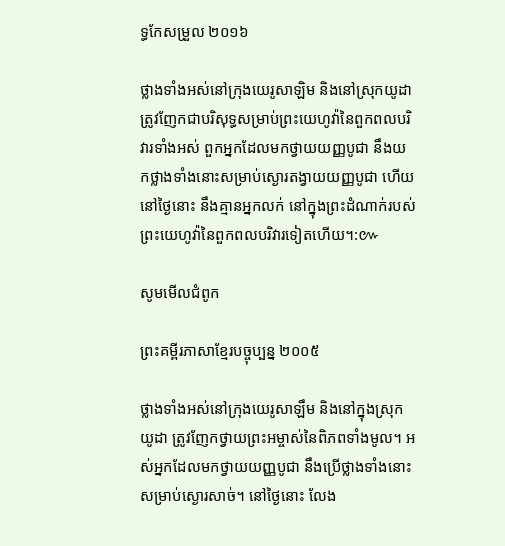ទ្ធកែសម្រួល ២០១៦

ថ្លាងទាំងអស់នៅក្រុងយេរូ‌សាឡិម និងនៅស្រុកយូដា ត្រូវញែកជាបរិសុទ្ធសម្រាប់ព្រះ‌យេហូវ៉ានៃពួកពល‌បរិវារទាំងអស់ ពួកអ្នកដែលមកថ្វាយយញ្ញ‌បូជា នឹងយកថ្លាងទាំងនោះសម្រាប់ស្ងោរតង្វាយយញ្ញ‌បូជា ហើយនៅថ្ងៃនោះ នឹងគ្មានអ្នកលក់ នៅក្នុងព្រះ‌ដំណាក់របស់ព្រះ‌យេហូវ៉ានៃពួកពល‌បរិវារទៀតហើយ។:៚

សូមមើលជំពូក

ព្រះគម្ពីរភាសាខ្មែរបច្ចុប្បន្ន ២០០៥

ថ្លាងទាំងអស់នៅក្រុងយេរូ‌សាឡឹម និងនៅក្នុងស្រុកយូដា ត្រូវញែកថ្វាយព្រះ‌អម្ចាស់នៃពិភពទាំងមូល។ អស់អ្នកដែលមកថ្វាយយញ្ញ‌បូជា នឹងប្រើថ្លាងទាំងនោះសម្រាប់ស្ងោរសាច់។ នៅថ្ងៃនោះ លែង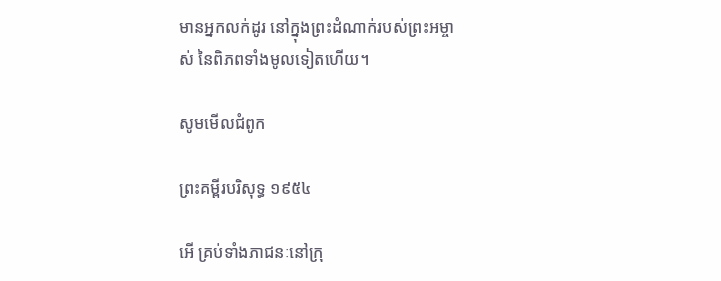មានអ្នកលក់ដូរ នៅក្នុងព្រះ‌ដំណាក់របស់ព្រះ‌អម្ចាស់ នៃពិភពទាំងមូលទៀតហើយ។

សូមមើលជំពូក

ព្រះគម្ពីរបរិសុទ្ធ ១៩៥៤

អើ គ្រប់ទាំងភាជនៈនៅក្រុ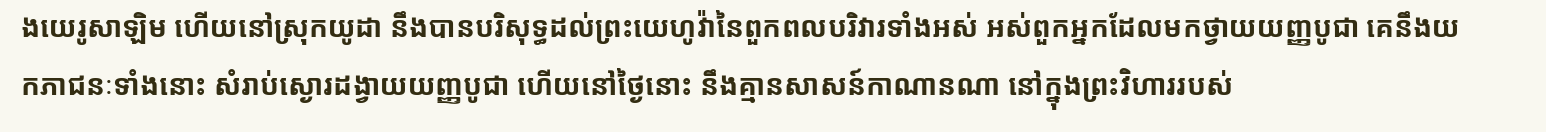ងយេរូ‌សាឡិម ហើយនៅស្រុកយូដា នឹងបានបរិសុទ្ធដល់ព្រះ‌យេហូវ៉ានៃពួកពល‌បរិវារទាំងអស់ អស់ពួកអ្នកដែលមកថ្វាយយញ្ញ‌បូជា គេនឹងយកភាជនៈទាំងនោះ សំរាប់ស្ងោរដង្វាយយញ្ញ‌បូជា ហើយនៅថ្ងៃនោះ នឹងគ្មានសាសន៍កាណានណា នៅក្នុងព្រះ‌វិហាររបស់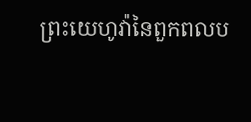ព្រះ‌យេហូវ៉ានៃពួកពល‌ប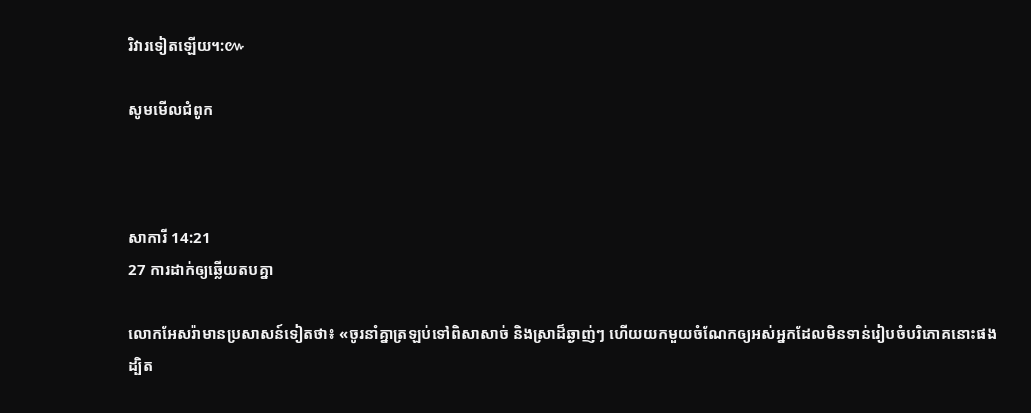រិវារទៀតឡើយ។:៚

សូមមើលជំពូក



សាការី 14:21
27 ការដាក់ឲ្យឆ្លើយតបគ្នា

លោកអែសរ៉ាមានប្រសាសន៍ទៀតថា៖ «ចូរនាំគ្នាត្រឡប់ទៅពិសាសាច់ និងស្រាដ៏ឆ្ងាញ់ៗ ហើយយកមួយចំណែកឲ្យអស់អ្នកដែលមិនទាន់រៀបចំបរិភោគនោះផង ដ្បិត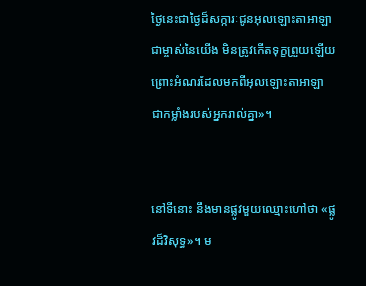ថ្ងៃនេះជាថ្ងៃដ៏សក្ការៈជូនអុលឡោះ‌តាអាឡាជាម្ចាស់នៃយើង មិនត្រូវកើតទុក្ខព្រួយឡើយ ព្រោះអំណរដែលមកពីអុលឡោះ‌តាអាឡា ជាកម្លាំងរបស់អ្នករាល់គ្នា»។


នៅទីនោះ នឹងមានផ្លូវមួយឈ្មោះហៅថា «ផ្លូវដ៏‌វិសុទ្ធ»។ ម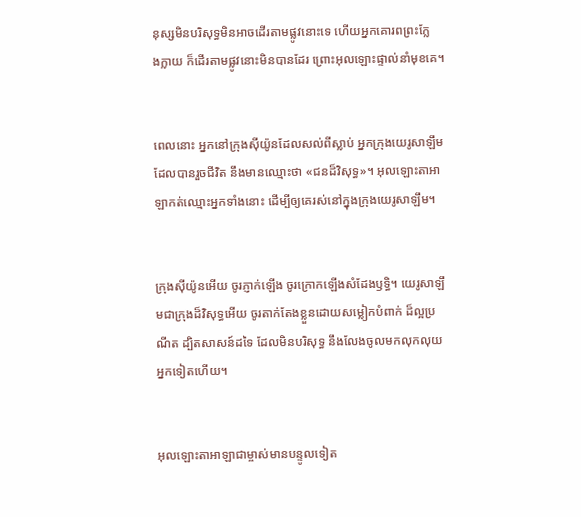នុស្សមិនបរិសុទ្ធមិនអាចដើរតាមផ្លូវនោះទេ ហើយអ្នកគោរពព្រះក្លែង‌ក្លាយ ក៏ដើរតាមផ្លូវនោះមិនបានដែរ ព្រោះអុលឡោះផ្ទាល់នាំមុខគេ។


ពេលនោះ អ្នកនៅក្រុងស៊ីយ៉ូនដែលសល់ពីស្លាប់ អ្នកក្រុងយេរូ‌សាឡឹមដែលបានរួចជីវិត នឹងមានឈ្មោះថា «ជនដ៏‌វិសុទ្ធ»។ អុលឡោះ‌តាអាឡាកត់ឈ្មោះអ្នកទាំងនោះ ដើម្បីឲ្យគេរស់នៅក្នុងក្រុងយេរូ‌សាឡឹម។


ក្រុងស៊ីយ៉ូនអើយ ចូរភ្ញាក់ឡើង ចូរក្រោកឡើងសំដែងឫទ្ធិ។ យេរូ‌សាឡឹមជាក្រុងដ៏‌វិសុទ្ធអើយ ចូរតាក់តែងខ្លួនដោយសម្លៀក‌បំពាក់ ដ៏ល្អប្រណីត ដ្បិតសាសន៍ដទៃ ដែលមិនបរិសុទ្ធ នឹងលែងចូលមកលុក‌លុយអ្នកទៀតហើយ។


អុលឡោះ‌តាអាឡាជាម្ចាស់មានបន្ទូលទៀត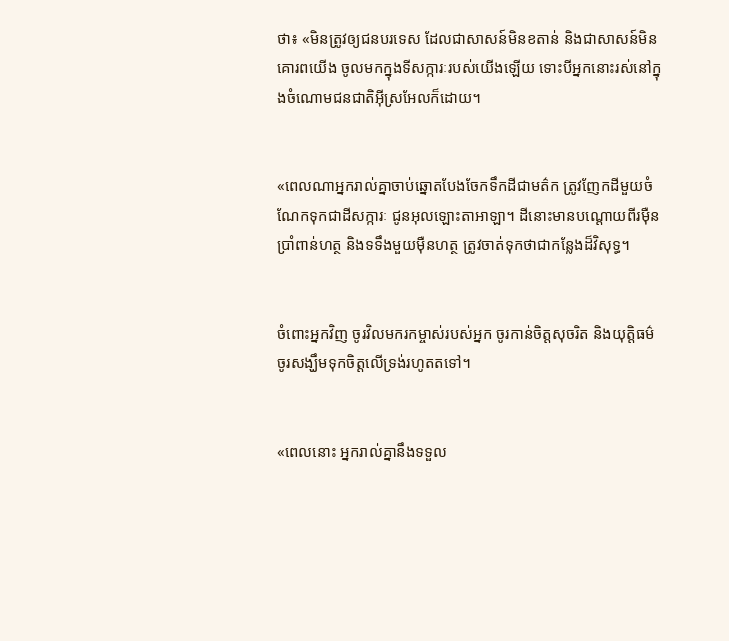ថា៖ «មិនត្រូវឲ្យជនបរទេស ដែលជាសាសន៍មិនខតាន់ និងជាសាសន៍មិនគោរពយើង ចូលមកក្នុងទី‌សក្ការៈរបស់យើងឡើយ ទោះបីអ្នកនោះរស់នៅក្នុងចំណោមជន‌ជាតិអ៊ីស្រ‌អែលក៏ដោយ។


«ពេលណាអ្នករាល់គ្នាចាប់ឆ្នោតបែងចែកទឹកដីជាមត៌ក ត្រូវញែកដីមួយចំណែកទុកជាដីសក្ការៈ ជូនអុលឡោះ‌តាអាឡា។ ដីនោះមានបណ្ដោយពីរម៉ឺនប្រាំពាន់ហត្ថ និងទទឹងមួយម៉ឺនហត្ថ ត្រូវចាត់ទុកថាជាកន្លែងដ៏‌វិសុទ្ធ។


ចំពោះអ្នកវិញ ចូរវិលមករកម្ចាស់របស់អ្នក ចូរកាន់ចិត្តសុចរិត និងយុត្តិធម៌ ចូរសង្ឃឹមទុកចិត្តលើទ្រង់រហូតតទៅ។


«ពេលនោះ អ្នករាល់គ្នានឹងទទួល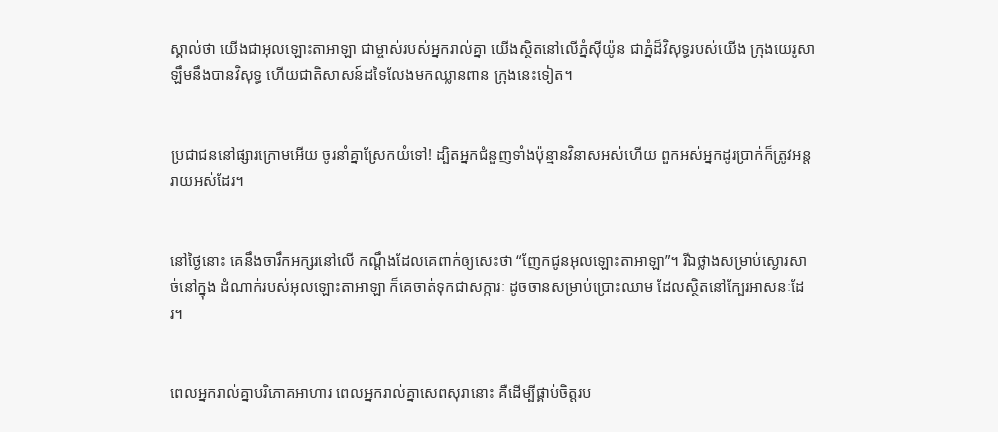ស្គាល់ថា យើងជាអុលឡោះ‌តាអាឡា ជាម្ចាស់របស់អ្នករាល់គ្នា យើងស្ថិតនៅលើភ្នំស៊ីយ៉ូន ជាភ្នំដ៏‌វិសុទ្ធរបស់យើង ក្រុងយេរូ‌សាឡឹមនឹងបានវិសុទ្ធ ហើយជាតិសាសន៍ដទៃលែងមកឈ្លាន‌ពាន ក្រុងនេះទៀត។


ប្រជា‌ជននៅផ្សារក្រោមអើយ ចូរនាំគ្នាស្រែកយំទៅ! ដ្បិតអ្នកជំនួញទាំងប៉ុន្មានវិនាសអស់ហើយ ពួកអស់អ្នកដូរប្រាក់ក៏ត្រូវអន្តរាយអស់ដែរ។


នៅថ្ងៃនោះ គេនឹងចារឹកអក្សរនៅលើ កណ្ដឹងដែលគេពាក់ឲ្យសេះថា “ញែកជូនអុលឡោះ‌តាអាឡា”។ រីឯថ្លាងសម្រាប់ស្ងោរសាច់នៅក្នុង ដំណាក់របស់អុលឡោះ‌តាអាឡា ក៏គេចាត់ទុកជាសក្ការៈ ដូចចានសម្រាប់ប្រោះឈាម ដែលស្ថិតនៅក្បែរអាសនៈដែរ។


ពេលអ្នករាល់គ្នាបរិភោគអាហារ ពេលអ្នករាល់គ្នាសេពសុរានោះ គឺដើម្បីផ្គាប់ចិត្តរប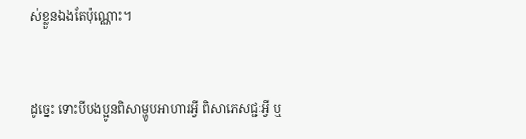ស់ខ្លួនឯងតែប៉ុណ្ណោះ។


ដូច្នេះ ទោះបីបងប្អូនពិសាម្ហូបអាហារអ្វី ពិសាភេសជ្ជៈអ្វី ឬ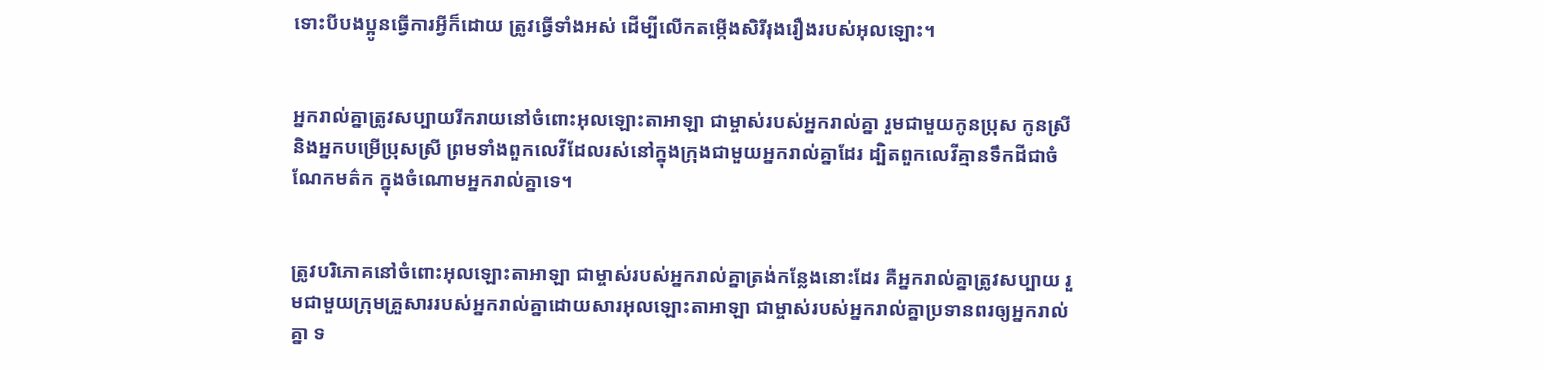ទោះបីបងប្អូនធ្វើការអ្វីក៏ដោយ ត្រូវធ្វើទាំងអស់ ដើម្បីលើកតម្កើងសិរី‌រុង‌រឿងរបស់អុលឡោះ។


អ្នករាល់គ្នាត្រូវសប្បាយរីករាយនៅចំពោះអុលឡោះ‌តាអាឡា ជាម្ចាស់របស់អ្នករាល់គ្នា រួមជាមួយកូនប្រុស កូនស្រី និងអ្នកបម្រើប្រុសស្រី ព្រមទាំងពួកលេវីដែលរស់នៅក្នុងក្រុងជាមួយអ្នករាល់គ្នាដែរ ដ្បិតពួកលេវីគ្មានទឹកដីជាចំណែកមត៌ក ក្នុងចំណោមអ្នករាល់គ្នាទេ។


ត្រូវបរិភោគនៅចំពោះអុលឡោះ‌តាអាឡា ជាម្ចាស់របស់អ្នករាល់គ្នាត្រង់កន្លែងនោះដែរ គឺអ្នករាល់គ្នាត្រូវសប្បាយ រួមជាមួយក្រុមគ្រួសាររបស់អ្នករាល់គ្នាដោយសារអុលឡោះ‌តាអាឡា ជាម្ចាស់របស់អ្នករាល់គ្នាប្រទានពរឲ្យអ្នករាល់គ្នា ទ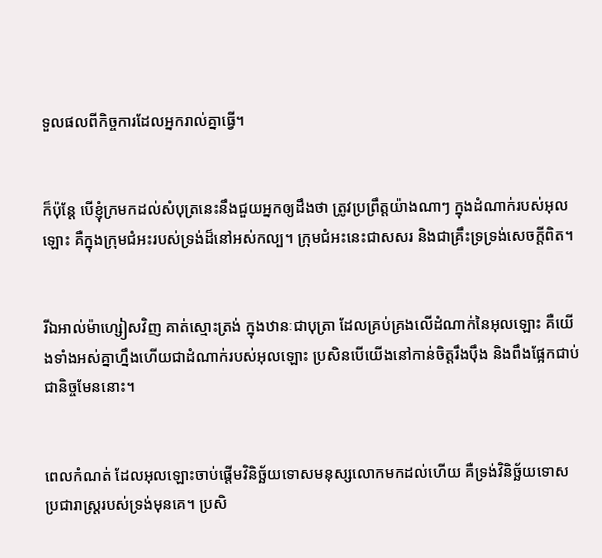ទួលផលពីកិច្ច‌ការដែលអ្នករាល់គ្នាធ្វើ។


ក៏ប៉ុន្ដែ បើខ្ញុំក្រមកដល់សំបុត្រនេះនឹងជួយអ្នកឲ្យដឹងថា ត្រូវប្រព្រឹត្ដយ៉ាងណាៗ ក្នុងដំណាក់របស់អុលឡោះ គឺក្នុងក្រុម‌ជំអះរបស់ទ្រង់ដ៏នៅអស់‌កល្ប។ ក្រុម‌ជំអះនេះជាសសរ និងជាគ្រឹះទ្រទ្រង់សេចក្ដីពិត។


រីឯអាល់ម៉ា‌ហ្សៀសវិញ គាត់ស្មោះត្រង់ ក្នុងឋានៈជាបុត្រា ដែលគ្រប់‌គ្រងលើដំណាក់នៃអុលឡោះ គឺយើងទាំងអស់គ្នាហ្នឹងហើយជាដំណាក់របស់អុលឡោះ ប្រសិនបើយើងនៅកាន់ចិត្ដរឹង‌ប៉ឹង និងពឹងផ្អែកជាប់ជានិច្ចមែននោះ។


ពេលកំណត់ ដែលអុលឡោះចាប់ផ្តើមវិនិច្ឆ័យទោសមនុស្សលោកមកដល់ហើយ គឺទ្រង់វិនិច្ឆ័យទោសប្រជា‌រាស្ដ្ររបស់ទ្រង់មុនគេ។ ប្រសិ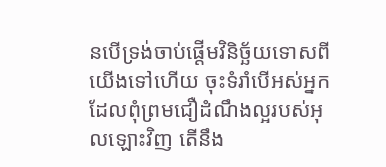នបើទ្រង់ចាប់ផ្ដើមវិនិច្ឆ័យទោសពីយើងទៅហើយ ចុះទំរាំបើអស់អ្នកដែលពុំព្រមជឿដំណឹង‌ល្អរបស់អុលឡោះវិញ តើនឹង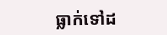ធ្លាក់ទៅដ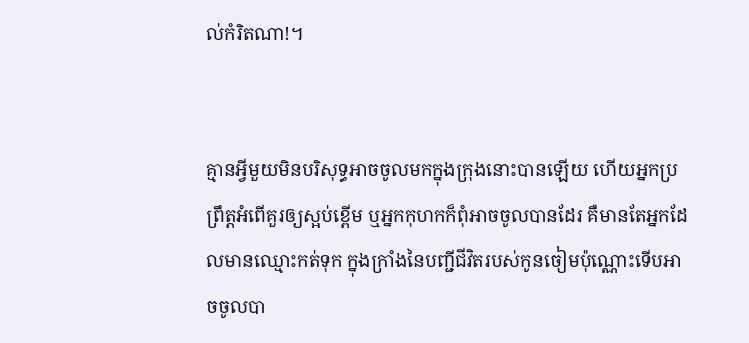ល់កំរិតណា!។


គ្មានអ្វីមួយមិនបរិសុទ្ធអាចចូលមកក្នុងក្រុងនោះបានឡើយ ហើយអ្នកប្រព្រឹត្ដអំពើគួរឲ្យស្អប់ខ្ពើម ឬអ្នកកុហកក៏ពុំអាចចូលបានដែរ គឺមានតែអ្នកដែលមានឈ្មោះកត់ទុក ក្នុងក្រាំងនៃបញ្ជីជីវិតរបស់កូនចៀមប៉ុណ្ណោះទើបអាចចូលបា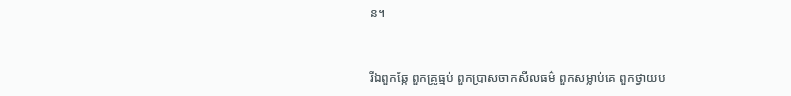ន។


រីឯពួកឆ្កែ ពួកគ្រូធ្មប់ ពួកប្រាស‌ចាកសីល‌ធម៌ ពួកសម្លាប់គេ ពួកថ្វាយ‌ប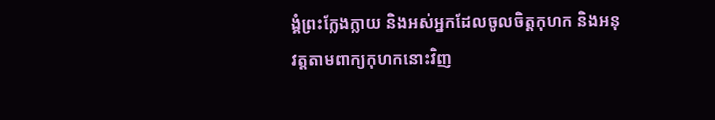ង្គំព្រះក្លែង‌ក្លាយ និងអស់អ្នកដែលចូលចិត្ដកុហក និងអនុវត្ដតាមពាក្យកុហកនោះវិញ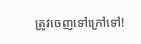ត្រូវចេញទៅក្រៅទៅ!